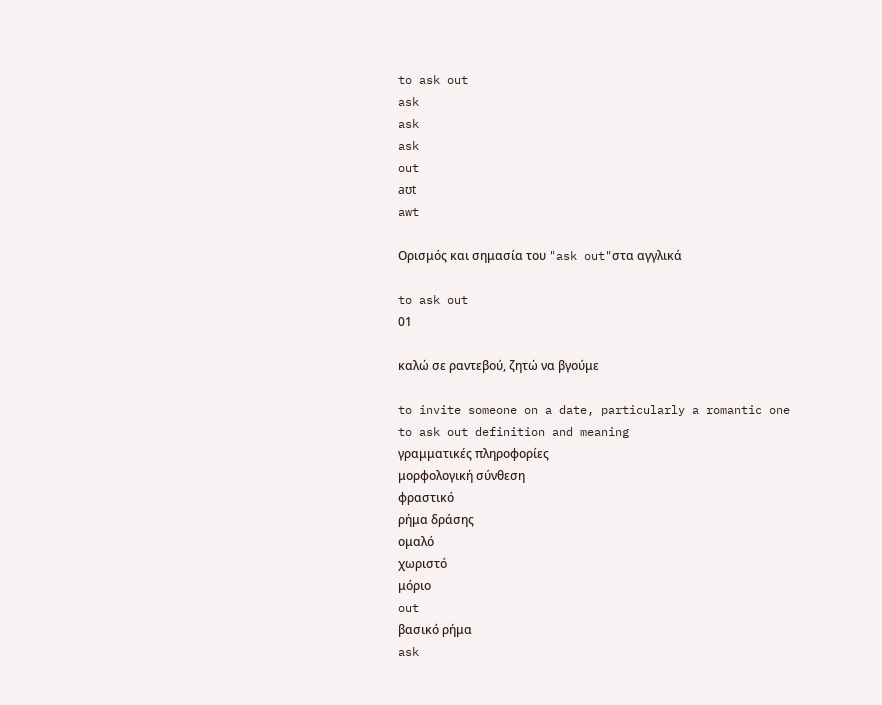to ask out
ask
ask
ask
out
aʊt
awt

Ορισμός και σημασία του "ask out"στα αγγλικά

to ask out
01

καλώ σε ραντεβού, ζητώ να βγούμε

to invite someone on a date, particularly a romantic one
to ask out definition and meaning
γραμματικές πληροφορίες
μορφολογική σύνθεση
φραστικό
ρήμα δράσης
ομαλό
χωριστό
μόριο
out
βασικό ρήμα
ask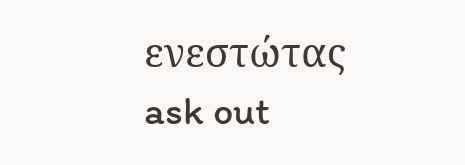ενεστώτας
ask out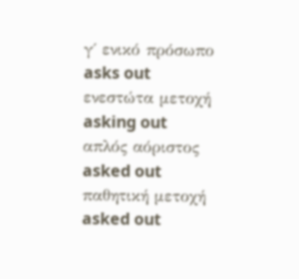γ΄ ενικό πρόσωπο
asks out
ενεστώτα μετοχή
asking out
απλός αόριστος
asked out
παθητική μετοχή
asked out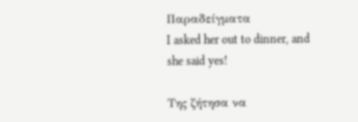Παραδείγματα
I asked her out to dinner, and she said yes!

Της ζήτησα να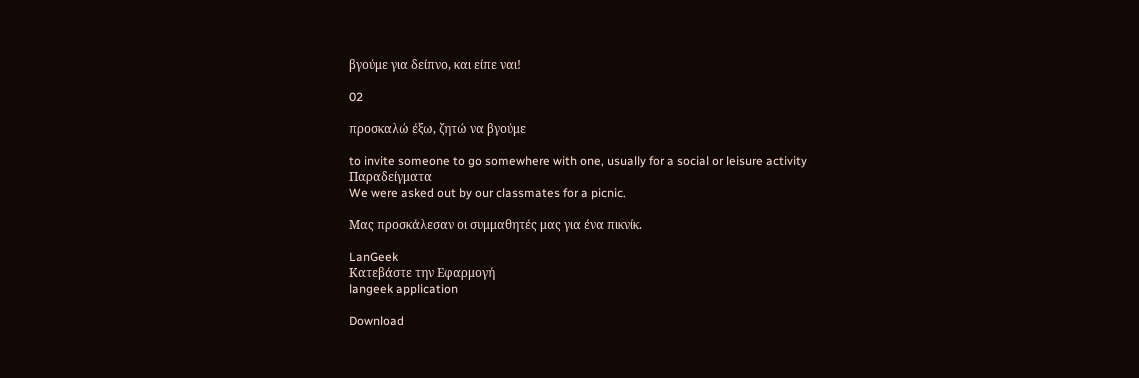βγούμε για δείπνο, και είπε ναι!

02

προσκαλώ έξω, ζητώ να βγούμε

to invite someone to go somewhere with one, usually for a social or leisure activity
Παραδείγματα
We were asked out by our classmates for a picnic.

Μας προσκάλεσαν οι συμμαθητές μας για ένα πικνίκ.

LanGeek
Κατεβάστε την Εφαρμογή
langeek application

Download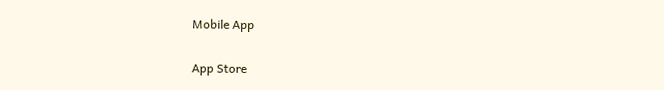Mobile App

App Store